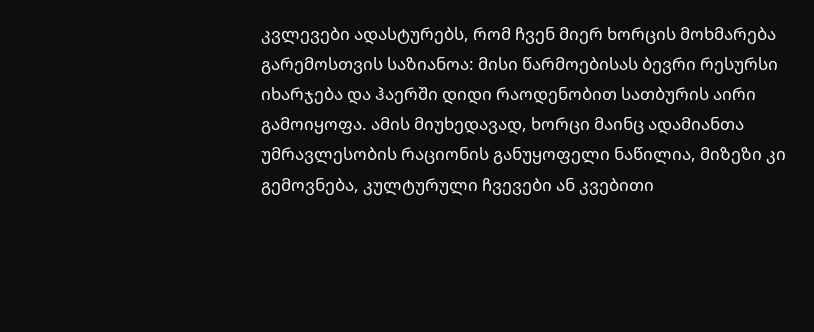კვლევები ადასტურებს, რომ ჩვენ მიერ ხორცის მოხმარება გარემოსთვის საზიანოა: მისი წარმოებისას ბევრი რესურსი იხარჯება და ჰაერში დიდი რაოდენობით სათბურის აირი გამოიყოფა. ამის მიუხედავად, ხორცი მაინც ადამიანთა უმრავლესობის რაციონის განუყოფელი ნაწილია, მიზეზი კი გემოვნება, კულტურული ჩვევები ან კვებითი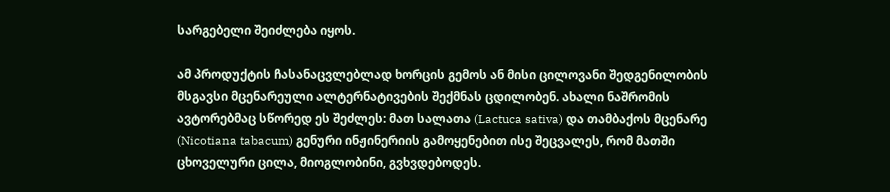სარგებელი შეიძლება იყოს.

ამ პროდუქტის ჩასანაცვლებლად ხორცის გემოს ან მისი ცილოვანი შედგენილობის მსგავსი მცენარეული ალტერნატივების შექმნას ცდილობენ. ახალი ნაშრომის ავტორებმაც სწორედ ეს შეძლეს: მათ სალათა (Lactuca sativa) და თამბაქოს მცენარე (Nicotiana tabacum) გენური ინჟინერიის გამოყენებით ისე შეცვალეს, რომ მათში ცხოველური ცილა, მიოგლობინი, გვხვდებოდეს.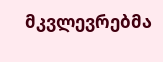მკვლევრებმა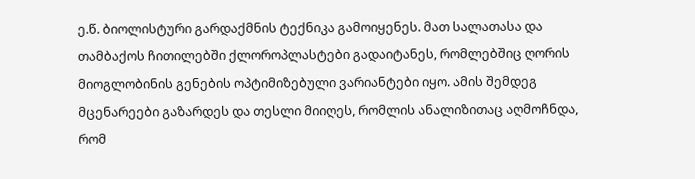ე.წ. ბიოლისტური გარდაქმნის ტექნიკა გამოიყენეს. მათ სალათასა და თამბაქოს ჩითილებში ქლოროპლასტები გადაიტანეს, რომლებშიც ღორის მიოგლობინის გენების ოპტიმიზებული ვარიანტები იყო. ამის შემდეგ მცენარეები გაზარდეს და თესლი მიიღეს, რომლის ანალიზითაც აღმოჩნდა, რომ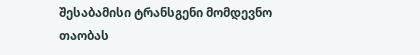შესაბამისი ტრანსგენი მომდევნო თაობას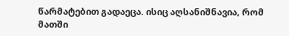წარმატებით გადაეცა. ისიც აღსანიშნავია, რომ მათში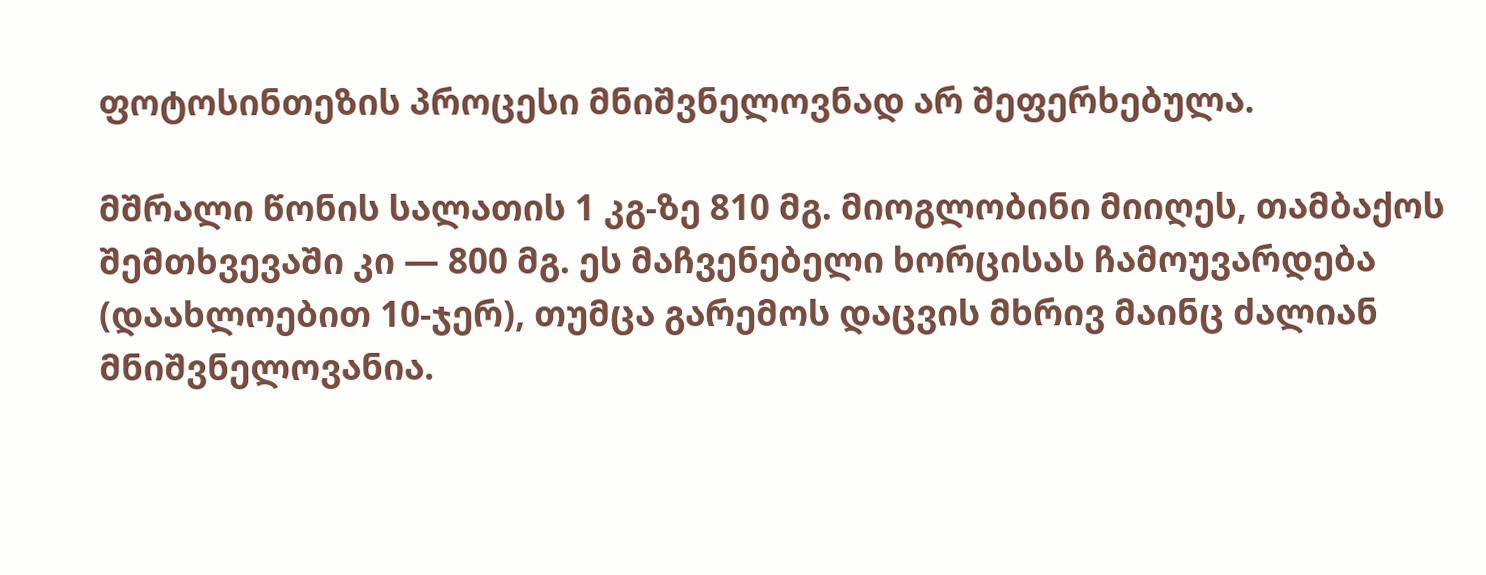ფოტოსინთეზის პროცესი მნიშვნელოვნად არ შეფერხებულა.

მშრალი წონის სალათის 1 კგ-ზე 810 მგ. მიოგლობინი მიიღეს, თამბაქოს შემთხვევაში კი — 800 მგ. ეს მაჩვენებელი ხორცისას ჩამოუვარდება (დაახლოებით 10-ჯერ), თუმცა გარემოს დაცვის მხრივ მაინც ძალიან მნიშვნელოვანია.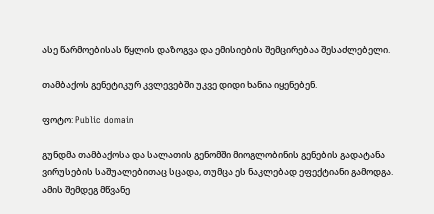ასე წარმოებისას წყლის დაზოგვა და ემისიების შემცირებაა შესაძლებელი.

თამბაქოს გენეტიკურ კვლევებში უკვე დიდი ხანია იყენებენ.

ფოტო: Public domain

გუნდმა თამბაქოსა და სალათის გენომში მიოგლობინის გენების გადატანა ვირუსების საშუალებითაც სცადა, თუმცა ეს ნაკლებად ეფექტიანი გამოდგა. ამის შემდეგ მწვანე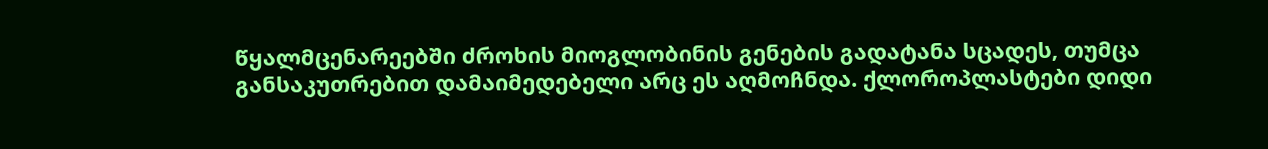წყალმცენარეებში ძროხის მიოგლობინის გენების გადატანა სცადეს, თუმცა განსაკუთრებით დამაიმედებელი არც ეს აღმოჩნდა. ქლოროპლასტები დიდი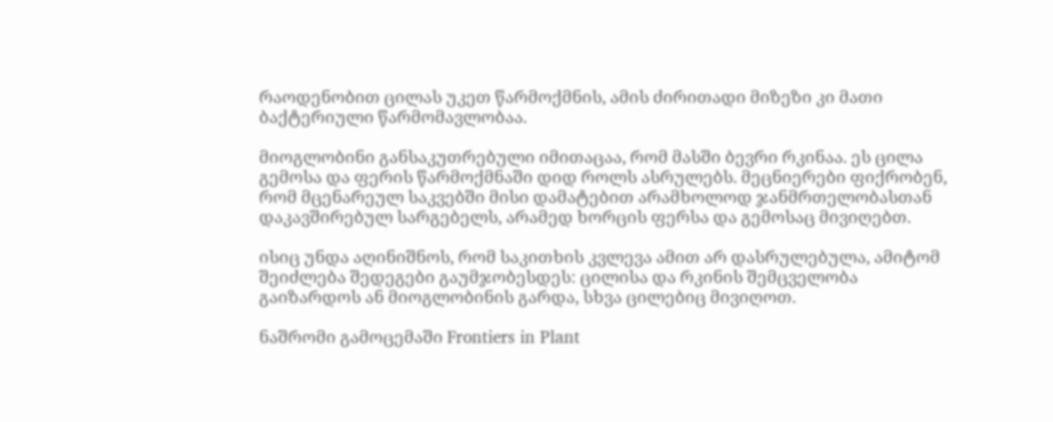რაოდენობით ცილას უკეთ წარმოქმნის, ამის ძირითადი მიზეზი კი მათი ბაქტერიული წარმომავლობაა.

მიოგლობინი განსაკუთრებული იმითაცაა, რომ მასში ბევრი რკინაა. ეს ცილა გემოსა და ფერის წარმოქმნაში დიდ როლს ასრულებს. მეცნიერები ფიქრობენ, რომ მცენარეულ საკვებში მისი დამატებით არამხოლოდ ჯანმრთელობასთან დაკავშირებულ სარგებელს, არამედ ხორცის ფერსა და გემოსაც მივიღებთ.

ისიც უნდა აღინიშნოს, რომ საკითხის კვლევა ამით არ დასრულებულა, ამიტომ შეიძლება შედეგები გაუმჯობესდეს: ცილისა და რკინის შემცველობა გაიზარდოს ან მიოგლობინის გარდა, სხვა ცილებიც მივიღოთ.

ნაშრომი გამოცემაში Frontiers in Plant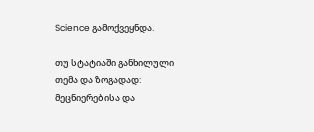Science გამოქვეყნდა.

თუ სტატიაში განხილული თემა და ზოგადად: მეცნიერებისა და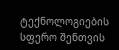ტექნოლოგიების სფერო შენთვის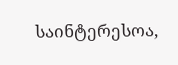საინტერესოა,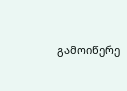გამოიწერე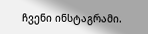ჩვენი ინსტაგრამი.